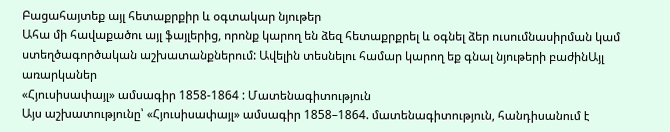Բացահայտեք այլ հետաքրքիր և օգտակար նյութեր
Ահա մի հավաքածու այլ ֆայլերից, որոնք կարող են ձեզ հետաքրքրել և օգնել ձեր ուսումնասիրման կամ ստեղծագործական աշխատանքներում: Ավելին տեսնելու համար կարող եք գնալ նյութերի բաժինԱյլ առարկաներ
«Հյուսիսափայլ» ամսագիր 1858-1864 : Մատենագիտություն
Այս աշխատությունը՝ «Հյուսիսափայլ» ամսագիր 1858–1864. մատենագիտություն, հանդիսանում է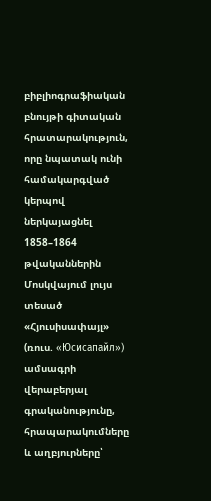բիբլիոգրաֆիական բնույթի գիտական հրատարակություն, որը նպատակ ունի համակարգված կերպով ներկայացնել 1858–1864 թվականներին Մոսկվայում լույս տեսած «Հյուսիսափայլ» (ռուս. «Юсисапайл») ամսագրի վերաբերյալ գրականությունը, հրապարակումները և աղբյուրները՝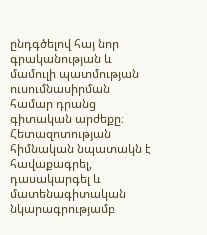ընդգծելով հայ նոր գրականության և մամուլի պատմության ուսումնասիրման համար դրանց գիտական արժեքը։ Հետազոտության հիմնական նպատակն է հավաքագրել, դասակարգել և մատենագիտական նկարագրությամբ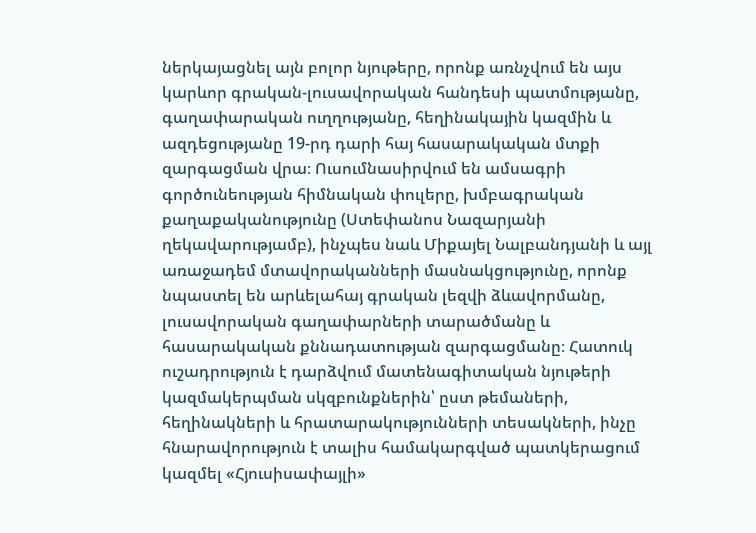ներկայացնել այն բոլոր նյութերը, որոնք առնչվում են այս կարևոր գրական-լուսավորական հանդեսի պատմությանը, գաղափարական ուղղությանը, հեղինակային կազմին և ազդեցությանը 19-րդ դարի հայ հասարակական մտքի զարգացման վրա։ Ուսումնասիրվում են ամսագրի գործունեության հիմնական փուլերը, խմբագրական քաղաքականությունը (Ստեփանոս Նազարյանի ղեկավարությամբ), ինչպես նաև Միքայել Նալբանդյանի և այլ առաջադեմ մտավորականների մասնակցությունը, որոնք նպաստել են արևելահայ գրական լեզվի ձևավորմանը, լուսավորական գաղափարների տարածմանը և հասարակական քննադատության զարգացմանը։ Հատուկ ուշադրություն է դարձվում մատենագիտական նյութերի կազմակերպման սկզբունքներին՝ ըստ թեմաների, հեղինակների և հրատարակությունների տեսակների, ինչը հնարավորություն է տալիս համակարգված պատկերացում կազմել «Հյուսիսափայլի»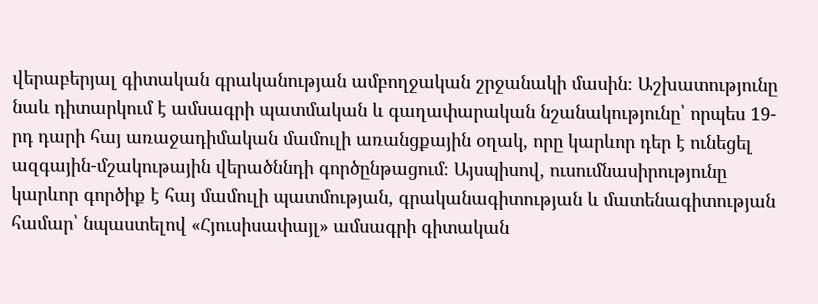վերաբերյալ գիտական գրականության ամբողջական շրջանակի մասին։ Աշխատությունը նաև դիտարկում է ամսագրի պատմական և գաղափարական նշանակությունը՝ որպես 19-րդ դարի հայ առաջադիմական մամուլի առանցքային օղակ, որը կարևոր դեր է ունեցել ազգային-մշակութային վերածննդի գործընթացում։ Այսպիսով, ուսումնասիրությունը կարևոր գործիք է հայ մամուլի պատմության, գրականագիտության և մատենագիտության համար՝ նպաստելով «Հյուսիսափայլ» ամսագրի գիտական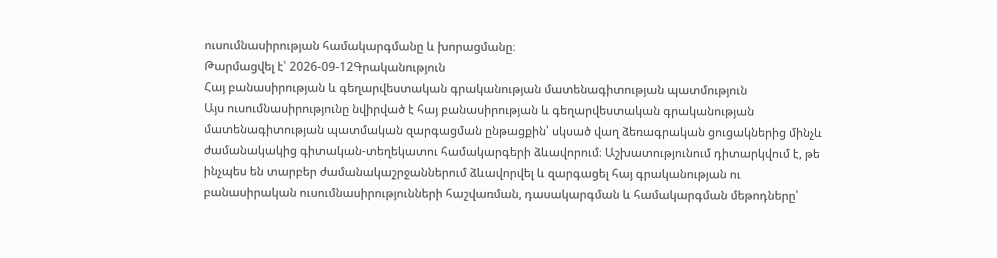ուսումնասիրության համակարգմանը և խորացմանը։
Թարմացվել է՝ 2026-09-12Գրականություն
Հայ բանասիրության և գեղարվեստական գրականության մատենագիտության պատմություն
Այս ուսումնասիրությունը նվիրված է հայ բանասիրության և գեղարվեստական գրականության մատենագիտության պատմական զարգացման ընթացքին՝ սկսած վաղ ձեռագրական ցուցակներից մինչև ժամանակակից գիտական-տեղեկատու համակարգերի ձևավորում։ Աշխատությունում դիտարկվում է, թե ինչպես են տարբեր ժամանակաշրջաններում ձևավորվել և զարգացել հայ գրականության ու բանասիրական ուսումնասիրությունների հաշվառման, դասակարգման և համակարգման մեթոդները՝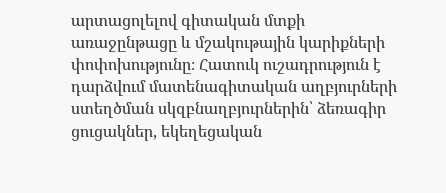արտացոլելով գիտական մտքի առաջընթացը և մշակութային կարիքների փոփոխությունը։ Հատուկ ուշադրություն է դարձվում մատենագիտական աղբյուրների ստեղծման սկզբնաղբյուրներին՝ ձեռագիր ցուցակներ, եկեղեցական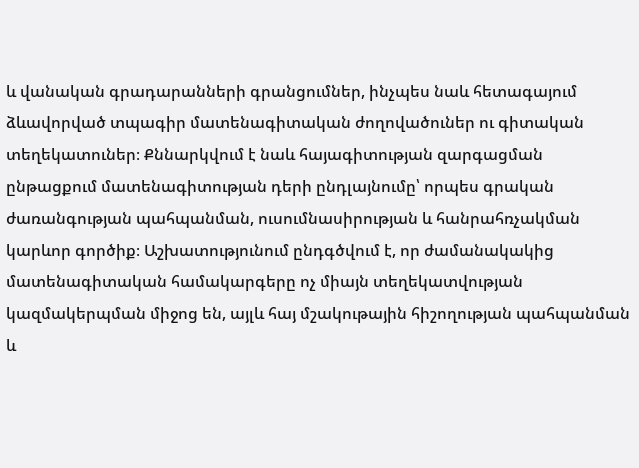և վանական գրադարանների գրանցումներ, ինչպես նաև հետագայում ձևավորված տպագիր մատենագիտական ժողովածուներ ու գիտական տեղեկատուներ։ Քննարկվում է նաև հայագիտության զարգացման ընթացքում մատենագիտության դերի ընդլայնումը՝ որպես գրական ժառանգության պահպանման, ուսումնասիրության և հանրահռչակման կարևոր գործիք։ Աշխատությունում ընդգծվում է, որ ժամանակակից մատենագիտական համակարգերը ոչ միայն տեղեկատվության կազմակերպման միջոց են, այլև հայ մշակութային հիշողության պահպանման և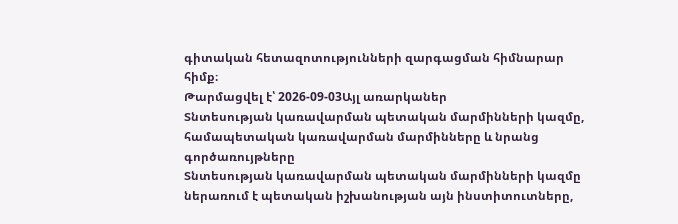գիտական հետազոտությունների զարգացման հիմնարար հիմք։
Թարմացվել է՝ 2026-09-03Այլ առարկաներ
Տնտեսության կառավարման պետական մարմինների կազմը, համապետական կառավարման մարմինները և նրանց գործառույթները
Տնտեսության կառավարման պետական մարմինների կազմը ներառում է պետական իշխանության այն ինստիտուտները,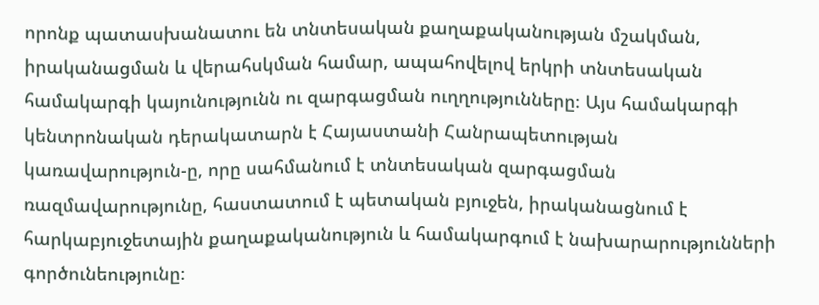որոնք պատասխանատու են տնտեսական քաղաքականության մշակման, իրականացման և վերահսկման համար, ապահովելով երկրի տնտեսական համակարգի կայունությունն ու զարգացման ուղղությունները։ Այս համակարգի կենտրոնական դերակատարն է Հայաստանի Հանրապետության կառավարություն-ը, որը սահմանում է տնտեսական զարգացման ռազմավարությունը, հաստատում է պետական բյուջեն, իրականացնում է հարկաբյուջետային քաղաքականություն և համակարգում է նախարարությունների գործունեությունը։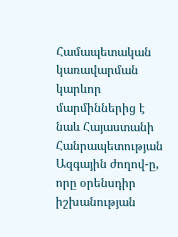Համապետական կառավարման կարևոր մարմիններից է նաև Հայաստանի Հանրապետության Ազգային ժողով-ը, որը օրենսդիր իշխանության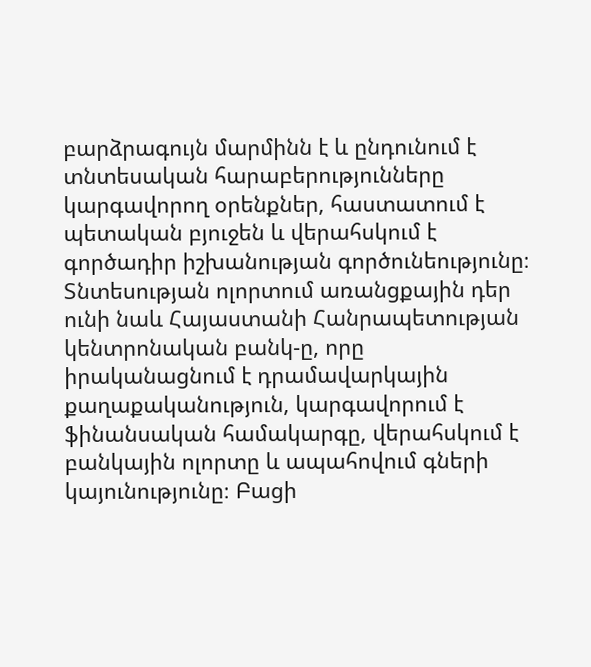բարձրագույն մարմինն է և ընդունում է տնտեսական հարաբերությունները կարգավորող օրենքներ, հաստատում է պետական բյուջեն և վերահսկում է գործադիր իշխանության գործունեությունը։ Տնտեսության ոլորտում առանցքային դեր ունի նաև Հայաստանի Հանրապետության կենտրոնական բանկ-ը, որը իրականացնում է դրամավարկային քաղաքականություն, կարգավորում է ֆինանսական համակարգը, վերահսկում է բանկային ոլորտը և ապահովում գների կայունությունը։ Բացի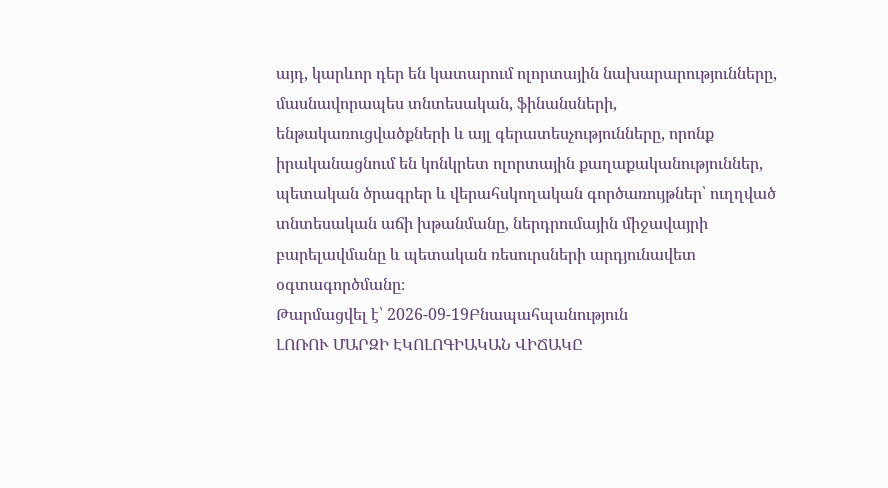այդ, կարևոր դեր են կատարում ոլորտային նախարարությունները, մասնավորապես տնտեսական, ֆինանսների, ենթակառուցվածքների և այլ գերատեսչությունները, որոնք իրականացնում են կոնկրետ ոլորտային քաղաքականություններ, պետական ծրագրեր և վերահսկողական գործառույթներ՝ ուղղված տնտեսական աճի խթանմանը, ներդրումային միջավայրի բարելավմանը և պետական ռեսուրսների արդյունավետ օգտագործմանը։
Թարմացվել է՝ 2026-09-19Բնապահպանություն
ԼՈՌՈՒ ՄԱՐԶԻ ԷԿՈԼՈԳԻԱԿԱՆ ՎԻՃԱԿԸ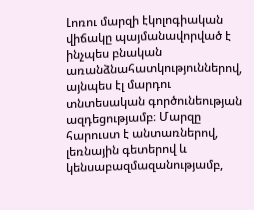Լոռու մարզի էկոլոգիական վիճակը պայմանավորված է ինչպես բնական առանձնահատկություններով, այնպես էլ մարդու տնտեսական գործունեության ազդեցությամբ։ Մարզը հարուստ է անտառներով, լեռնային գետերով և կենսաբազմազանությամբ,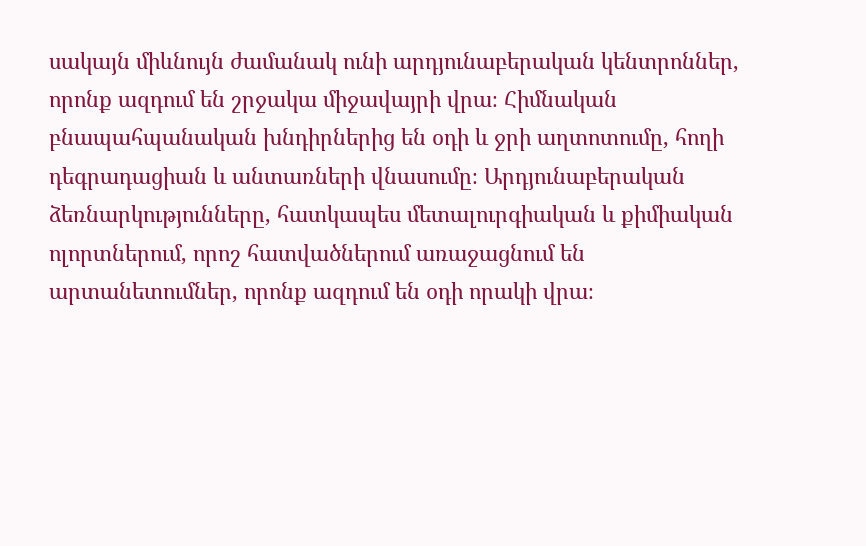սակայն միևնույն ժամանակ ունի արդյունաբերական կենտրոններ, որոնք ազդում են շրջակա միջավայրի վրա։ Հիմնական բնապահպանական խնդիրներից են օդի և ջրի աղտոտումը, հողի դեգրադացիան և անտառների վնասումը։ Արդյունաբերական ձեռնարկությունները, հատկապես մետալուրգիական և քիմիական ոլորտներում, որոշ հատվածներում առաջացնում են արտանետումներ, որոնք ազդում են օդի որակի վրա։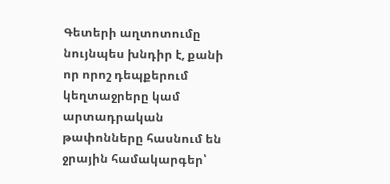Գետերի աղտոտումը նույնպես խնդիր է, քանի որ որոշ դեպքերում կեղտաջրերը կամ արտադրական թափոնները հասնում են ջրային համակարգեր՝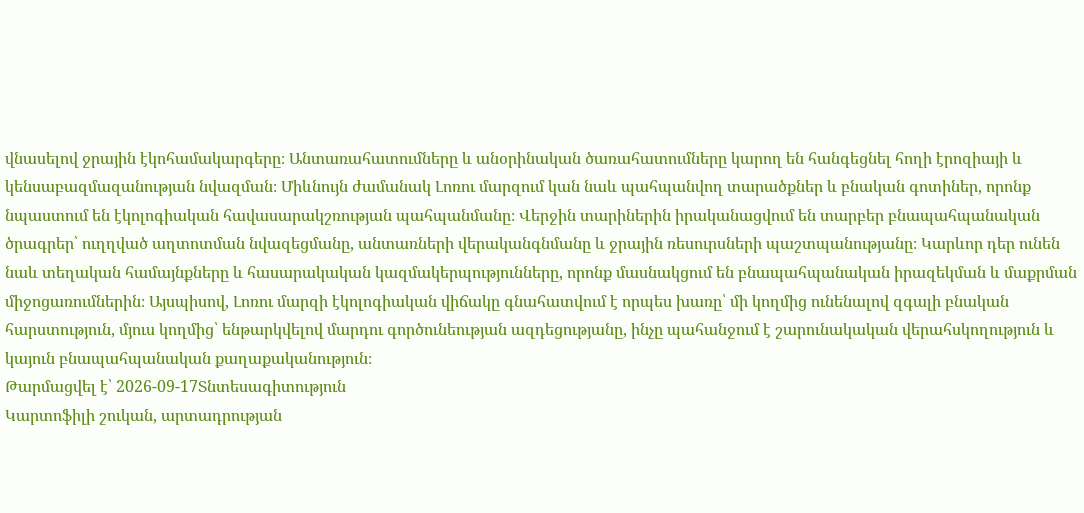վնասելով ջրային էկոհամակարգերը։ Անտառահատումները և անօրինական ծառահատումները կարող են հանգեցնել հողի էրոզիայի և կենսաբազմազանության նվազման։ Միևնույն ժամանակ Լոռու մարզում կան նաև պահպանվող տարածքներ և բնական գոտիներ, որոնք նպաստում են էկոլոգիական հավասարակշռության պահպանմանը։ Վերջին տարիներին իրականացվում են տարբեր բնապահպանական ծրագրեր՝ ուղղված աղտոտման նվազեցմանը, անտառների վերականգնմանը և ջրային ռեսուրսների պաշտպանությանը։ Կարևոր դեր ունեն նաև տեղական համայնքները և հասարակական կազմակերպությունները, որոնք մասնակցում են բնապահպանական իրազեկման և մաքրման միջոցառումներին։ Այսպիսով, Լոռու մարզի էկոլոգիական վիճակը գնահատվում է որպես խառը՝ մի կողմից ունենալով զգալի բնական հարստություն, մյուս կողմից՝ ենթարկվելով մարդու գործունեության ազդեցությանը, ինչը պահանջում է շարունակական վերահսկողություն և կայուն բնապահպանական քաղաքականություն։
Թարմացվել է՝ 2026-09-17Տնտեսագիտություն
Կարտոֆիլի շուկան, արտադրության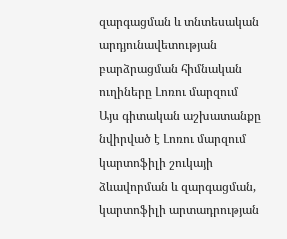զարգացման և տնտեսական արդյունավետության բարձրացման հիմնական ուղիները Լոռու մարզում
Այս գիտական աշխատանքը նվիրված է Լոռու մարզում կարտոֆիլի շուկայի ձևավորման և զարգացման, կարտոֆիլի արտադրության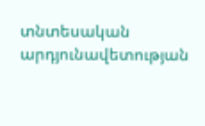տնտեսական արդյունավետության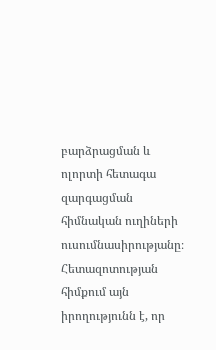բարձրացման և ոլորտի հետագա զարգացման հիմնական ուղիների ուսումնասիրությանը։ Հետազոտության հիմքում այն իրողությունն է, որ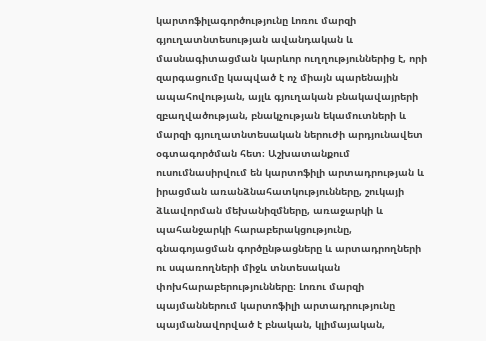կարտոֆիլագործությունը Լոռու մարզի գյուղատնտեսության ավանդական և մասնագիտացման կարևոր ուղղություններից է, որի զարգացումը կապված է ոչ միայն պարենային ապահովության, այլև գյուղական բնակավայրերի զբաղվածության, բնակչության եկամուտների և մարզի գյուղատնտեսական ներուժի արդյունավետ օգտագործման հետ։ Աշխատանքում ուսումնասիրվում են կարտոֆիլի արտադրության և իրացման առանձնահատկությունները, շուկայի ձևավորման մեխանիզմները, առաջարկի և պահանջարկի հարաբերակցությունը, գնագոյացման գործընթացները և արտադրողների ու սպառողների միջև տնտեսական փոխհարաբերությունները։ Լոռու մարզի պայմաններում կարտոֆիլի արտադրությունը պայմանավորված է բնական, կլիմայական,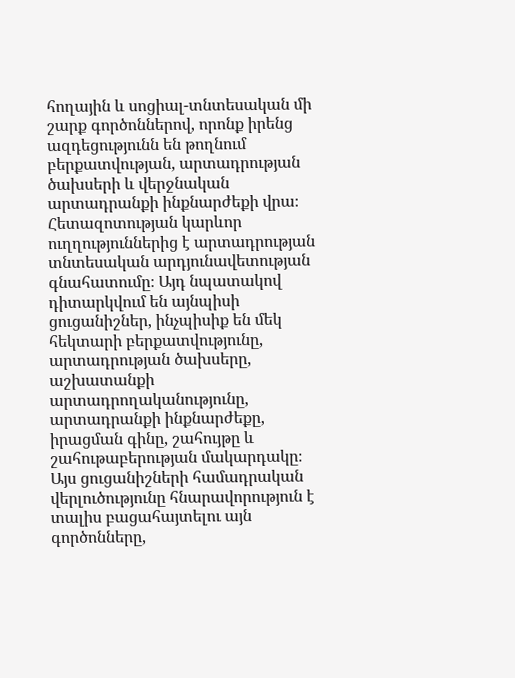հողային և սոցիալ-տնտեսական մի շարք գործոններով, որոնք իրենց ազդեցությունն են թողնում բերքատվության, արտադրության ծախսերի և վերջնական արտադրանքի ինքնարժեքի վրա։ Հետազոտության կարևոր ուղղություններից է արտադրության տնտեսական արդյունավետության գնահատումը։ Այդ նպատակով դիտարկվում են այնպիսի ցուցանիշներ, ինչպիսիք են մեկ հեկտարի բերքատվությունը, արտադրության ծախսերը, աշխատանքի արտադրողականությունը, արտադրանքի ինքնարժեքը, իրացման գինը, շահույթը և շահութաբերության մակարդակը։ Այս ցուցանիշների համադրական վերլուծությունը հնարավորություն է տալիս բացահայտելու այն գործոնները,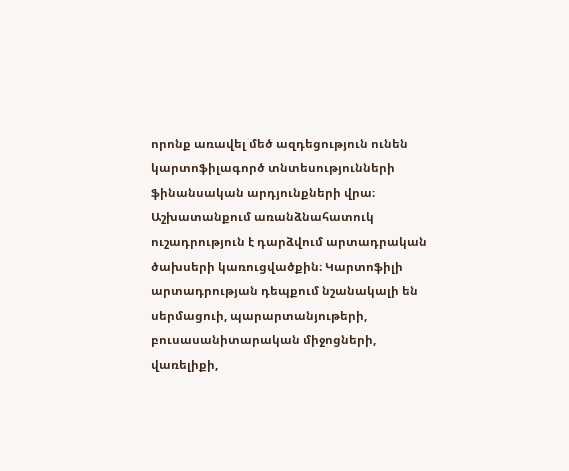որոնք առավել մեծ ազդեցություն ունեն կարտոֆիլագործ տնտեսությունների ֆինանսական արդյունքների վրա։ Աշխատանքում առանձնահատուկ ուշադրություն է դարձվում արտադրական ծախսերի կառուցվածքին։ Կարտոֆիլի արտադրության դեպքում նշանակալի են սերմացուի, պարարտանյութերի, բուսասանիտարական միջոցների, վառելիքի,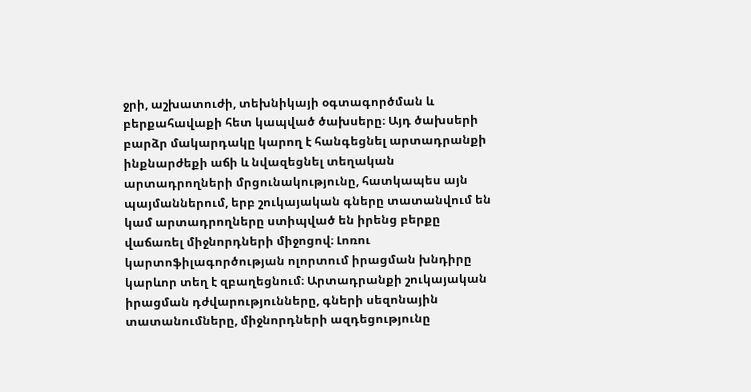ջրի, աշխատուժի, տեխնիկայի օգտագործման և բերքահավաքի հետ կապված ծախսերը։ Այդ ծախսերի բարձր մակարդակը կարող է հանգեցնել արտադրանքի ինքնարժեքի աճի և նվազեցնել տեղական արտադրողների մրցունակությունը, հատկապես այն պայմաններում, երբ շուկայական գները տատանվում են կամ արտադրողները ստիպված են իրենց բերքը վաճառել միջնորդների միջոցով։ Լոռու կարտոֆիլագործության ոլորտում իրացման խնդիրը կարևոր տեղ է զբաղեցնում։ Արտադրանքի շուկայական իրացման դժվարությունները, գների սեզոնային տատանումները, միջնորդների ազդեցությունը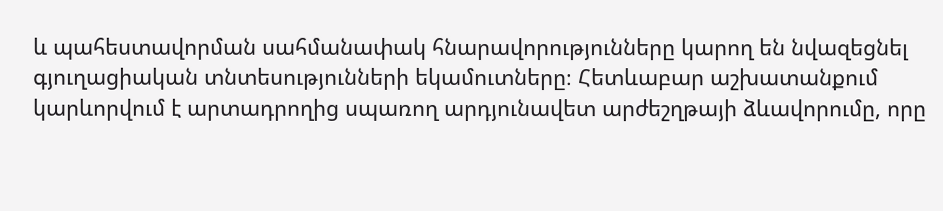և պահեստավորման սահմանափակ հնարավորությունները կարող են նվազեցնել գյուղացիական տնտեսությունների եկամուտները։ Հետևաբար աշխատանքում կարևորվում է արտադրողից սպառող արդյունավետ արժեշղթայի ձևավորումը, որը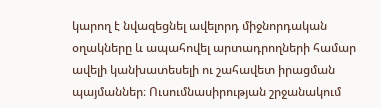կարող է նվազեցնել ավելորդ միջնորդական օղակները և ապահովել արտադրողների համար ավելի կանխատեսելի ու շահավետ իրացման պայմաններ։ Ուսումնասիրության շրջանակում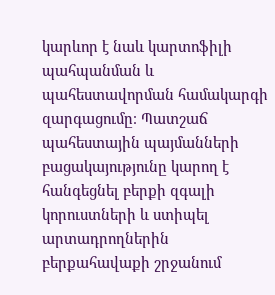կարևոր է նաև կարտոֆիլի պահպանման և պահեստավորման համակարգի զարգացումը։ Պատշաճ պահեստային պայմանների բացակայությունը կարող է հանգեցնել բերքի զգալի կորուստների և ստիպել արտադրողներին բերքահավաքի շրջանում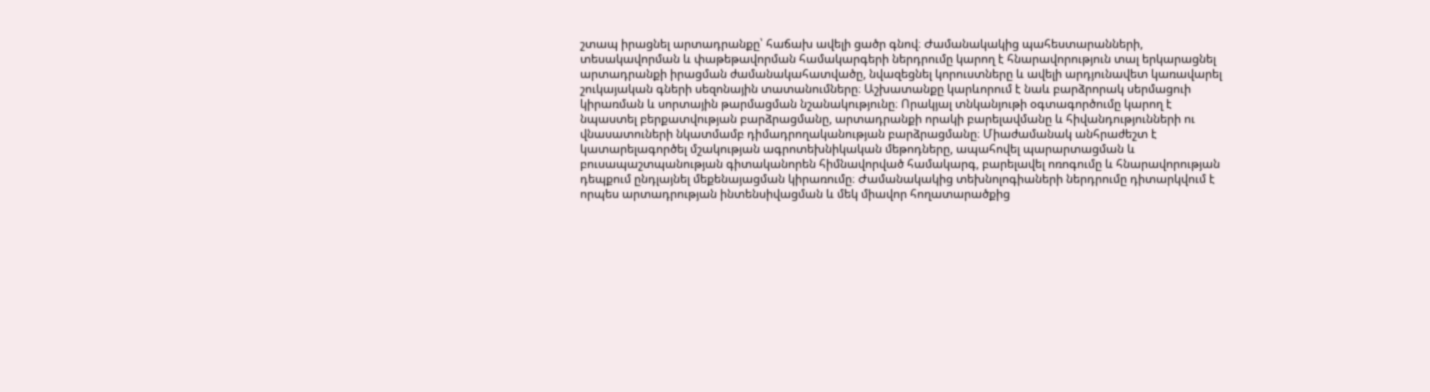շտապ իրացնել արտադրանքը՝ հաճախ ավելի ցածր գնով։ Ժամանակակից պահեստարանների, տեսակավորման և փաթեթավորման համակարգերի ներդրումը կարող է հնարավորություն տալ երկարացնել արտադրանքի իրացման ժամանակահատվածը, նվազեցնել կորուստները և ավելի արդյունավետ կառավարել շուկայական գների սեզոնային տատանումները։ Աշխատանքը կարևորում է նաև բարձրորակ սերմացուի կիրառման և սորտային թարմացման նշանակությունը։ Որակյալ տնկանյութի օգտագործումը կարող է նպաստել բերքատվության բարձրացմանը, արտադրանքի որակի բարելավմանը և հիվանդությունների ու վնասատուների նկատմամբ դիմադրողականության բարձրացմանը։ Միաժամանակ անհրաժեշտ է կատարելագործել մշակության ագրոտեխնիկական մեթոդները, ապահովել պարարտացման և բուսապաշտպանության գիտականորեն հիմնավորված համակարգ, բարելավել ոռոգումը և հնարավորության դեպքում ընդլայնել մեքենայացման կիրառումը։ Ժամանակակից տեխնոլոգիաների ներդրումը դիտարկվում է որպես արտադրության ինտենսիվացման և մեկ միավոր հողատարածքից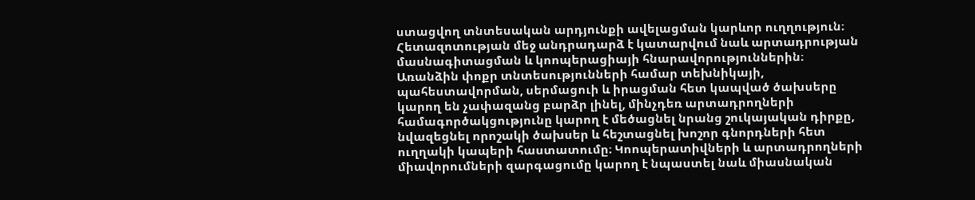ստացվող տնտեսական արդյունքի ավելացման կարևոր ուղղություն։ Հետազոտության մեջ անդրադարձ է կատարվում նաև արտադրության մասնագիտացման և կոոպերացիայի հնարավորություններին։ Առանձին փոքր տնտեսությունների համար տեխնիկայի, պահեստավորման, սերմացուի և իրացման հետ կապված ծախսերը կարող են չափազանց բարձր լինել, մինչդեռ արտադրողների համագործակցությունը կարող է մեծացնել նրանց շուկայական դիրքը, նվազեցնել որոշակի ծախսեր և հեշտացնել խոշոր գնորդների հետ ուղղակի կապերի հաստատումը։ Կոոպերատիվների և արտադրողների միավորումների զարգացումը կարող է նպաստել նաև միասնական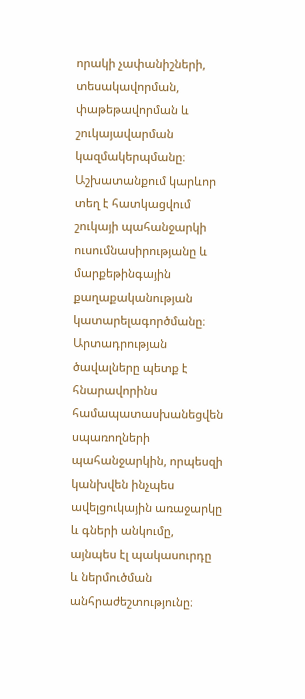որակի չափանիշների, տեսակավորման, փաթեթավորման և շուկայավարման կազմակերպմանը։ Աշխատանքում կարևոր տեղ է հատկացվում շուկայի պահանջարկի ուսումնասիրությանը և մարքեթինգային քաղաքականության կատարելագործմանը։ Արտադրության ծավալները պետք է հնարավորինս համապատասխանեցվեն սպառողների պահանջարկին, որպեսզի կանխվեն ինչպես ավելցուկային առաջարկը և գների անկումը, այնպես էլ պակասուրդը և ներմուծման անհրաժեշտությունը։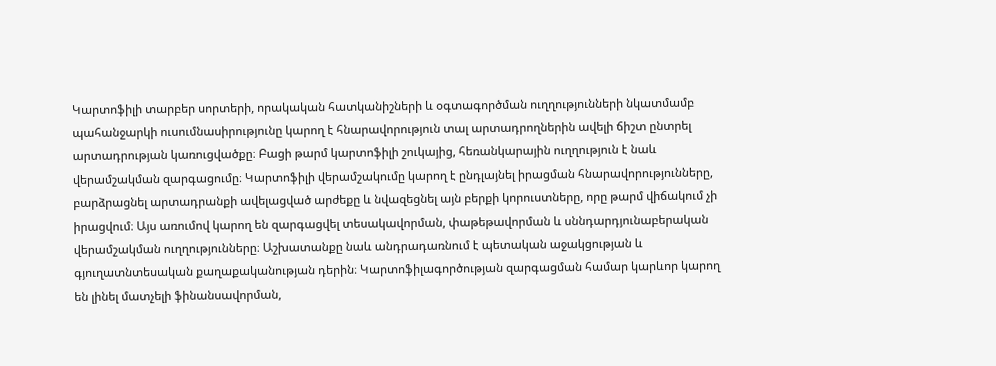Կարտոֆիլի տարբեր սորտերի, որակական հատկանիշների և օգտագործման ուղղությունների նկատմամբ պահանջարկի ուսումնասիրությունը կարող է հնարավորություն տալ արտադրողներին ավելի ճիշտ ընտրել արտադրության կառուցվածքը։ Բացի թարմ կարտոֆիլի շուկայից, հեռանկարային ուղղություն է նաև վերամշակման զարգացումը։ Կարտոֆիլի վերամշակումը կարող է ընդլայնել իրացման հնարավորությունները, բարձրացնել արտադրանքի ավելացված արժեքը և նվազեցնել այն բերքի կորուստները, որը թարմ վիճակում չի իրացվում։ Այս առումով կարող են զարգացվել տեսակավորման, փաթեթավորման և սննդարդյունաբերական վերամշակման ուղղությունները։ Աշխատանքը նաև անդրադառնում է պետական աջակցության և գյուղատնտեսական քաղաքականության դերին։ Կարտոֆիլագործության զարգացման համար կարևոր կարող են լինել մատչելի ֆինանսավորման,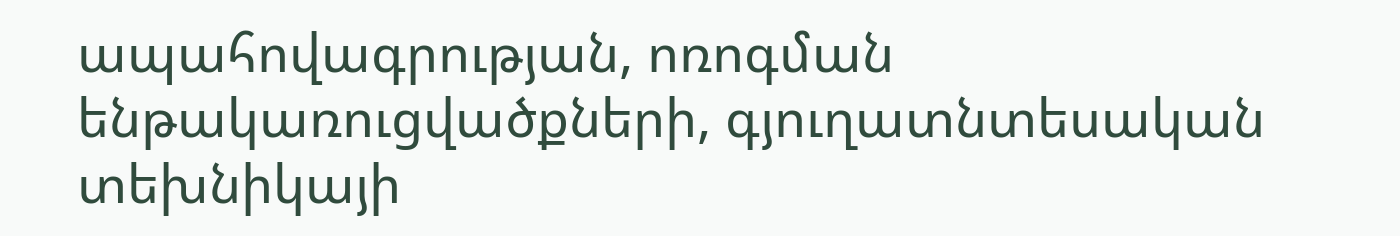ապահովագրության, ոռոգման ենթակառուցվածքների, գյուղատնտեսական տեխնիկայի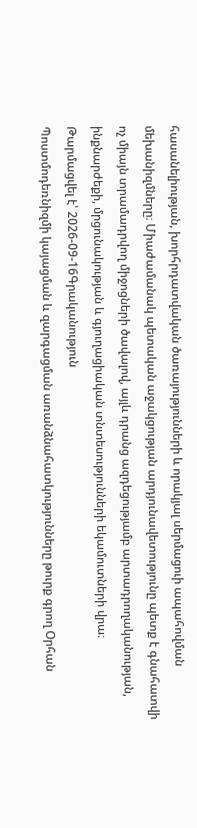հասանելիության, խորհրդատվական ծառայությունների և որակյալ սերմացուի ապահովման մեխանիզմները։ Միաժամանակ պետական աջակցության արդյունավետությունը պետք է գնահատվի ոչ միայն տրամադրվող միջոցների ծավալով, այլև դրանց ազդեցությամբ արտադրողականության, ինքնարժեքի, մրցունակության և գյուղացիական տնտեսությունների եկամուտների վրա։
Թարմացվել է՝ 2026-09-16Գրականություն
Պոստմոդեռնիզմի կայացման և զարգացման առանձնահատկությունները թուրք գրող Օրհան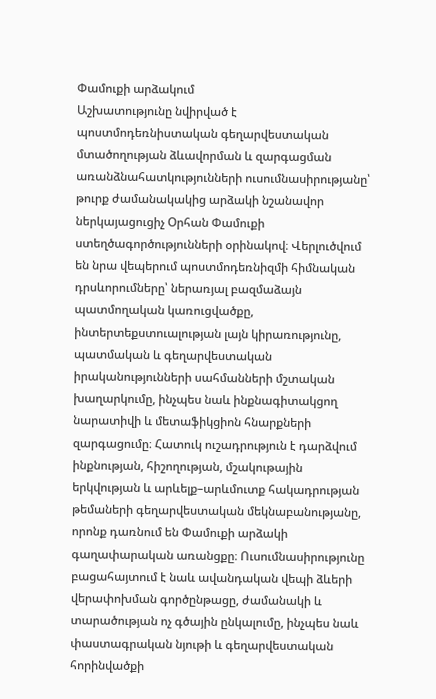Փամուքի արձակում
Աշխատությունը նվիրված է պոստմոդեռնիստական գեղարվեստական մտածողության ձևավորման և զարգացման առանձնահատկությունների ուսումնասիրությանը՝ թուրք ժամանակակից արձակի նշանավոր ներկայացուցիչ Օրհան Փամուքի ստեղծագործությունների օրինակով։ Վերլուծվում են նրա վեպերում պոստմոդեռնիզմի հիմնական դրսևորումները՝ ներառյալ բազմաձայն պատմողական կառուցվածքը, ինտերտեքստուալության լայն կիրառությունը, պատմական և գեղարվեստական իրականությունների սահմանների մշտական խաղարկումը, ինչպես նաև ինքնագիտակցող նարատիվի և մետաֆիկցիոն հնարքների զարգացումը։ Հատուկ ուշադրություն է դարձվում ինքնության, հիշողության, մշակութային երկվության և արևելք–արևմուտք հակադրության թեմաների գեղարվեստական մեկնաբանությանը, որոնք դառնում են Փամուքի արձակի գաղափարական առանցքը։ Ուսումնասիրությունը բացահայտում է նաև ավանդական վեպի ձևերի վերափոխման գործընթացը, ժամանակի և տարածության ոչ գծային ընկալումը, ինչպես նաև փաստագրական նյութի և գեղարվեստական հորինվածքի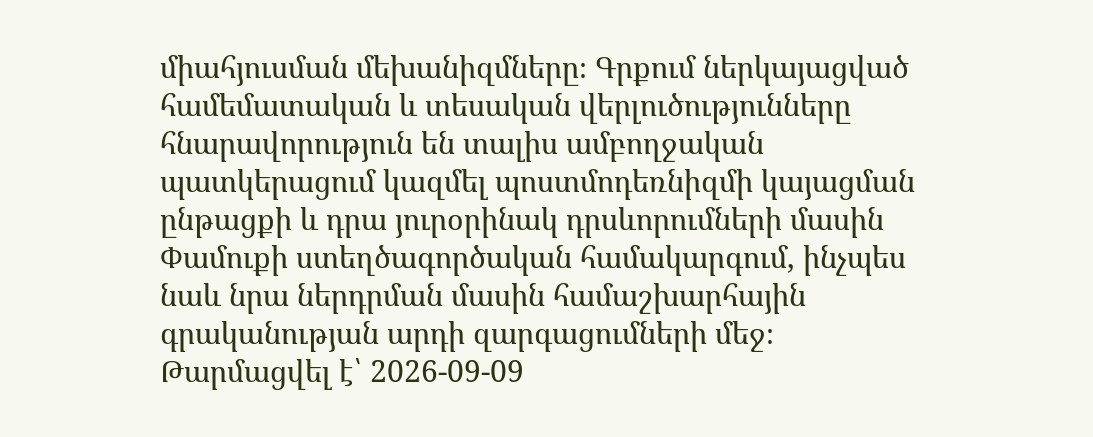միահյուսման մեխանիզմները։ Գրքում ներկայացված համեմատական և տեսական վերլուծությունները հնարավորություն են տալիս ամբողջական պատկերացում կազմել պոստմոդեռնիզմի կայացման ընթացքի և դրա յուրօրինակ դրսևորումների մասին Փամուքի ստեղծագործական համակարգում, ինչպես նաև նրա ներդրման մասին համաշխարհային գրականության արդի զարգացումների մեջ։
Թարմացվել է՝ 2026-09-09